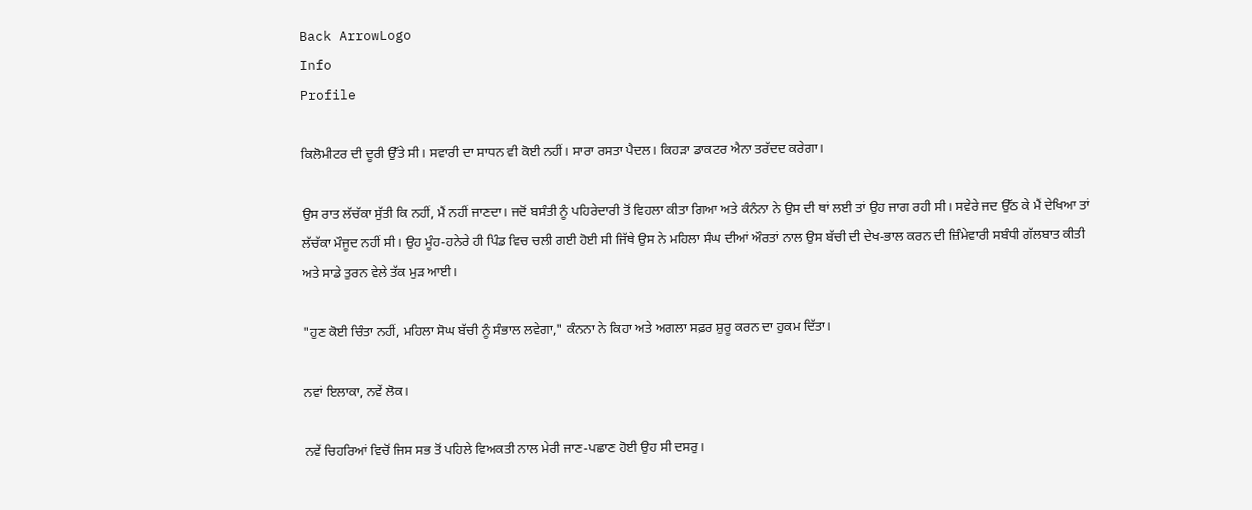Back ArrowLogo
Info
Profile

ਕਿਲੋਮੀਟਰ ਦੀ ਦੂਰੀ ਉੱਤੇ ਸੀ। ਸਵਾਰੀ ਦਾ ਸਾਧਨ ਵੀ ਕੋਈ ਨਹੀਂ। ਸਾਰਾ ਰਸਤਾ ਪੈਦਲ। ਕਿਹੜਾ ਡਾਕਟਰ ਐਨਾ ਤਰੱਦਦ ਕਰੇਗਾ।

ਉਸ ਰਾਤ ਲੱਚੱਕਾ ਸੁੱਤੀ ਕਿ ਨਹੀਂ, ਮੈਂ ਨਹੀਂ ਜਾਣਦਾ। ਜਦੋਂ ਬਸੰਤੀ ਨੂੰ ਪਹਿਰੇਦਾਰੀ ਤੋਂ ਵਿਹਲਾ ਕੀਤਾ ਗਿਆ ਅਤੇ ਕੰਨੰਨਾ ਨੇ ਉਸ ਦੀ ਥਾਂ ਲਈ ਤਾਂ ਉਹ ਜਾਗ ਰਹੀ ਸੀ। ਸਵੇਰੇ ਜਦ ਉੱਠ ਕੇ ਮੈਂ ਦੇਖਿਆ ਤਾਂ ਲੱਚੱਕਾ ਮੌਜੂਦ ਨਹੀਂ ਸੀ। ਉਹ ਮੂੰਹ-ਹਨੇਰੇ ਹੀ ਪਿੰਡ ਵਿਚ ਚਲੀ ਗਈ ਹੋਈ ਸੀ ਜਿੱਥੇ ਉਸ ਨੇ ਮਹਿਲਾ ਸੰਘ ਦੀਆਂ ਔਰਤਾਂ ਨਾਲ ਉਸ ਬੱਚੀ ਦੀ ਦੇਖ-ਭਾਲ ਕਰਨ ਦੀ ਜ਼ਿੰਮੇਵਾਰੀ ਸਬੰਧੀ ਗੱਲਬਾਤ ਕੀਤੀ ਅਤੇ ਸਾਡੇ ਤੁਰਨ ਵੇਲੇ ਤੱਕ ਮੁੜ ਆਈ।

"ਹੁਣ ਕੋਈ ਚਿੰਤਾ ਨਹੀਂ, ਮਹਿਲਾ ਸੋਘ ਬੱਚੀ ਨੂੰ ਸੰਭਾਲ ਲਵੇਗਾ," ਕੰਨਨਾ ਨੇ ਕਿਹਾ ਅਤੇ ਅਗਲਾ ਸਫ਼ਰ ਸ਼ੁਰੂ ਕਰਨ ਦਾ ਹੁਕਮ ਦਿੱਤਾ।

ਨਵਾਂ ਇਲਾਕਾ, ਨਵੇਂ ਲੋਕ।

ਨਵੇਂ ਚਿਹਰਿਆਂ ਵਿਚੋਂ ਜਿਸ ਸਭ ਤੋਂ ਪਹਿਲੇ ਵਿਅਕਤੀ ਨਾਲ ਮੇਰੀ ਜਾਣ-ਪਛਾਣ ਹੋਈ ਉਹ ਸੀ ਦਸਰੁ।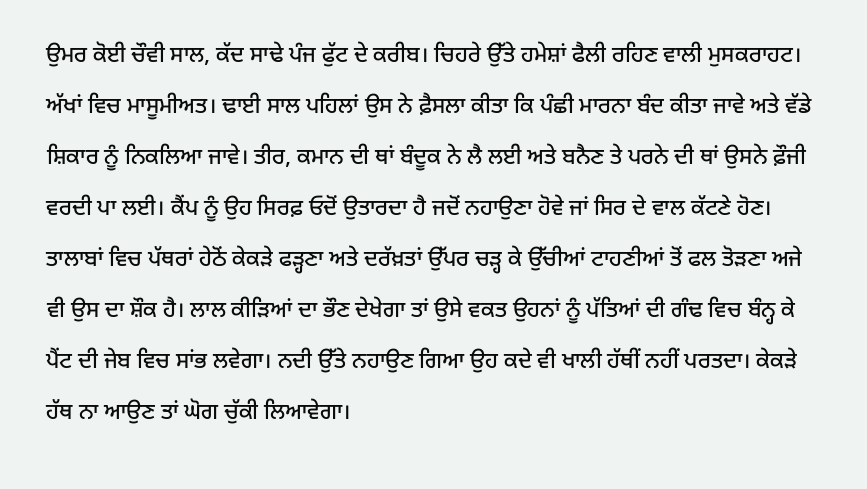ਉਮਰ ਕੋਈ ਚੌਵੀ ਸਾਲ, ਕੱਦ ਸਾਢੇ ਪੰਜ ਫੁੱਟ ਦੇ ਕਰੀਬ। ਚਿਹਰੇ ਉੱਤੇ ਹਮੇਸ਼ਾਂ ਫੈਲੀ ਰਹਿਣ ਵਾਲੀ ਮੁਸਕਰਾਹਟ। ਅੱਖਾਂ ਵਿਚ ਮਾਸੂਮੀਅਤ। ਢਾਈ ਸਾਲ ਪਹਿਲਾਂ ਉਸ ਨੇ ਫ਼ੈਸਲਾ ਕੀਤਾ ਕਿ ਪੰਛੀ ਮਾਰਨਾ ਬੰਦ ਕੀਤਾ ਜਾਵੇ ਅਤੇ ਵੱਡੇ ਸ਼ਿਕਾਰ ਨੂੰ ਨਿਕਲਿਆ ਜਾਵੇ। ਤੀਰ, ਕਮਾਨ ਦੀ ਥਾਂ ਬੰਦੂਕ ਨੇ ਲੈ ਲਈ ਅਤੇ ਬਨੈਣ ਤੇ ਪਰਨੇ ਦੀ ਥਾਂ ਉਸਨੇ ਫ਼ੌਜੀ ਵਰਦੀ ਪਾ ਲਈ। ਕੈਂਪ ਨੂੰ ਉਹ ਸਿਰਫ਼ ਓਦੋਂ ਉਤਾਰਦਾ ਹੈ ਜਦੋਂ ਨਹਾਉਣਾ ਹੋਵੇ ਜਾਂ ਸਿਰ ਦੇ ਵਾਲ ਕੱਟਣੇ ਹੋਣ। ਤਾਲਾਬਾਂ ਵਿਚ ਪੱਥਰਾਂ ਹੇਠੋਂ ਕੇਕੜੇ ਫੜ੍ਹਣਾ ਅਤੇ ਦਰੱਖ਼ਤਾਂ ਉੱਪਰ ਚੜ੍ਹ ਕੇ ਉੱਚੀਆਂ ਟਾਹਣੀਆਂ ਤੋਂ ਫਲ ਤੋੜਣਾ ਅਜੇ ਵੀ ਉਸ ਦਾ ਸ਼ੌਕ ਹੈ। ਲਾਲ ਕੀੜਿਆਂ ਦਾ ਭੌਣ ਦੇਖੇਗਾ ਤਾਂ ਉਸੇ ਵਕਤ ਉਹਨਾਂ ਨੂੰ ਪੱਤਿਆਂ ਦੀ ਗੰਢ ਵਿਚ ਬੰਨ੍ਹ ਕੇ ਪੈਂਟ ਦੀ ਜੇਬ ਵਿਚ ਸਾਂਭ ਲਵੇਗਾ। ਨਦੀ ਉੱਤੇ ਨਹਾਉਣ ਗਿਆ ਉਹ ਕਦੇ ਵੀ ਖਾਲੀ ਹੱਥੀਂ ਨਹੀਂ ਪਰਤਦਾ। ਕੇਕੜੇ ਹੱਥ ਨਾ ਆਉਣ ਤਾਂ ਘੋਗ ਚੁੱਕੀ ਲਿਆਵੇਗਾ।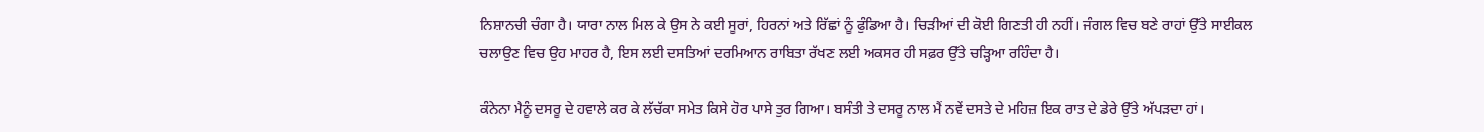ਨਿਸ਼ਾਨਚੀ ਚੰਗਾ ਹੈ। ਯਾਰਾ ਨਾਲ ਮਿਲ ਕੇ ਉਸ ਨੇ ਕਈ ਸੂਰਾਂ, ਹਿਰਨਾਂ ਅਤੇ ਰਿੱਛਾਂ ਨੂੰ ਫੁੰਡਿਆ ਹੈ। ਚਿੜੀਆਂ ਦੀ ਕੋਈ ਗਿਣਤੀ ਹੀ ਨਹੀਂ। ਜੰਗਲ ਵਿਚ ਬਣੇ ਰਾਹਾਂ ਉੱਤੇ ਸਾਈਕਲ ਚਲਾਉਣ ਵਿਚ ਉਹ ਮਾਹਰ ਹੈ, ਇਸ ਲਈ ਦਸਤਿਆਂ ਦਰਮਿਆਨ ਰਾਬਿਤਾ ਰੱਖਣ ਲਈ ਅਕਸਰ ਹੀ ਸਫ਼ਰ ਉੱਤੇ ਚੜ੍ਹਿਆ ਰਹਿੰਦਾ ਹੈ।

ਕੰਨੇਨਾ ਮੈਨੂੰ ਦਸਰੂ ਦੇ ਹਵਾਲੇ ਕਰ ਕੇ ਲੱਚੱਕਾ ਸਮੇਤ ਕਿਸੇ ਹੋਰ ਪਾਸੇ ਤੁਰ ਗਿਆ। ਬਸੰਤੀ ਤੇ ਦਸਰੂ ਨਾਲ ਮੈਂ ਨਵੇਂ ਦਸਤੇ ਦੇ ਮਹਿਜ਼ ਇਕ ਰਾਤ ਦੇ ਡੇਰੇ ਉੱਤੇ ਅੱਪੜਦਾ ਹਾਂ।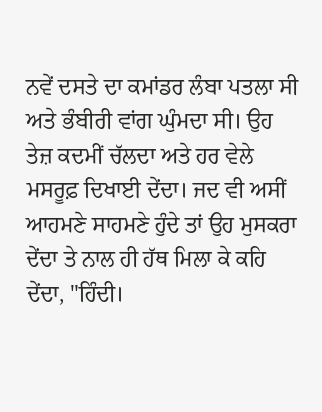ਨਵੇਂ ਦਸਤੇ ਦਾ ਕਮਾਂਡਰ ਲੰਬਾ ਪਤਲਾ ਸੀ ਅਤੇ ਭੰਬੀਰੀ ਵਾਂਗ ਘੁੰਮਦਾ ਸੀ। ਉਹ ਤੇਜ਼ ਕਦਮੀਂ ਚੱਲਦਾ ਅਤੇ ਹਰ ਵੇਲੇ ਮਸਰੂਫ਼ ਦਿਖਾਈ ਦੇਂਦਾ। ਜਦ ਵੀ ਅਸੀਂ ਆਹਮਣੇ ਸਾਹਮਣੇ ਹੁੰਦੇ ਤਾਂ ਉਹ ਮੁਸਕਰਾ ਦੇਂਦਾ ਤੇ ਨਾਲ ਹੀ ਹੱਥ ਮਿਲਾ ਕੇ ਕਹਿ ਦੇਂਦਾ, "ਹਿੰਦੀ।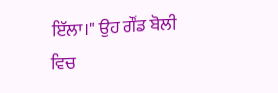ਇੱਲਾ।" ਉਹ ਗੌਂਡ ਬੋਲੀ ਵਿਚ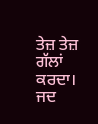ਤੇਜ਼ ਤੇਜ਼ ਗੱਲਾਂ ਕਰਦਾ। ਜਦ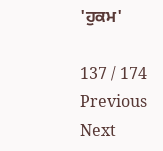'ਹੁਕਮ'

137 / 174
Previous
Next